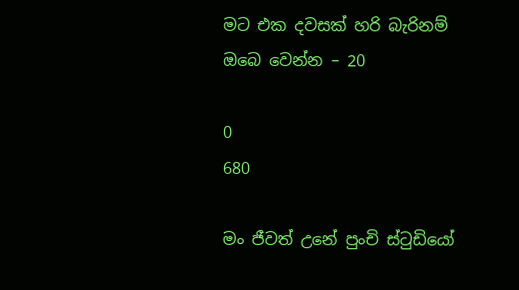මට එක දවසක් හරි බැරිනම් ඔබෙ වෙන්න – 20

0
680

මං ජීවත් උනේ පුංචි ස්ටුඩියෝ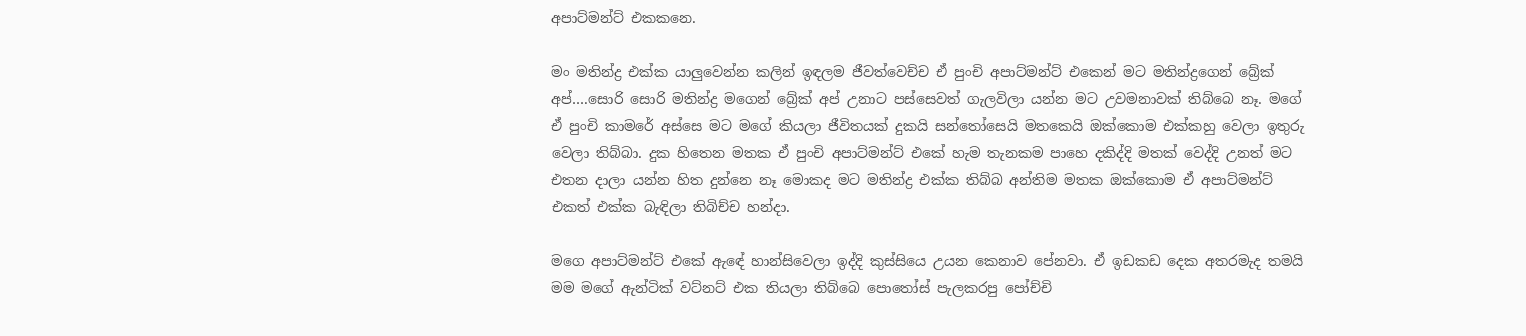අපාට්මන්ට් එකකනෙ.

මං මතින්ද්‍ර එක්ක යාලුවෙන්න කලින් ඉඳලම ජීවත්වෙච්ච ඒ පුංචි අපාට්මන්ට් එකෙන් මට මතින්ද්‍රගෙන් බ්‍රේක් අප්….සොරි සොරි මතින්ද්‍ර මගෙන් බ්‍රේක් අප් උනාට පස්සෙවත් ගැලවිලා යන්න මට උවමනාවක් තිබ්බෙ නෑ. මගේ ඒ පුංචි කාමරේ අස්සෙ මට මගේ කියලා ජීවිතයක් දුකයි සන්තෝසෙයි මතකෙයි ඔක්කොම එක්කහු වෙලා ඉතුරු වෙලා තිබ්බා. දුක හිතෙන මතක ඒ පුංචි අපාට්මන්ට් එකේ හැම තැනකම පාහෙ දකිද්දි මතක් වෙද්දි උනත් මට එතන දාලා යන්න හිත දුන්නෙ නෑ මොකද මට මතින්ද්‍ර එක්ක තිබ්බ අන්තිම මතක ඔක්කොම ඒ අපාට්මන්ට් එකත් එක්ක බැඳිලා තිබිච්ච හන්දා.

මගෙ අපාට්මන්ට් එකේ ඇඳේ හාන්සිවෙලා ඉද්දි කුස්සියෙ උයන කෙනාව පේනවා. ඒ ඉඩකඩ දෙක අතරමැද තමයි මම මගේ ඇන්ටික් වට්නට් එක තියලා තිබ්බෙ පොතෝස් පැලකරපු පෝච්චි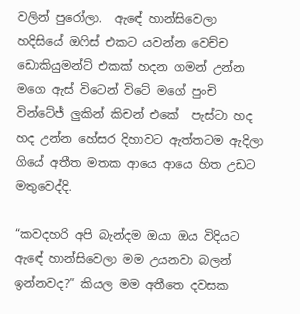වලින් පුරෝලා.  ඇඳේ හාන්සිවෙලා හදිසියේ ඔෆිස් එකට යවන්න වෙච්ච ඩොකියුමන්ට් එකක් හදන ගමන් උන්න මගෙ ඇස් විටෙන් විටේ මගේ පුංචි වින්ටේජ් ලුකින් කිචන් එකේ  පැස්ටා හද හද උන්න හේසර දිහාවට ඇත්තටම ඇදිලා ගියේ අතීත මතක ආයෙ ආයෙ හිත උඩට මතුවෙද්දි.

“කවදහරි අපි බැන්දම ඔයා ඔය විදියට ඇඳේ හාන්සිවෙලා මම උයනවා බලන් ඉන්නවද?” කියල මම අතීතෙ දවසක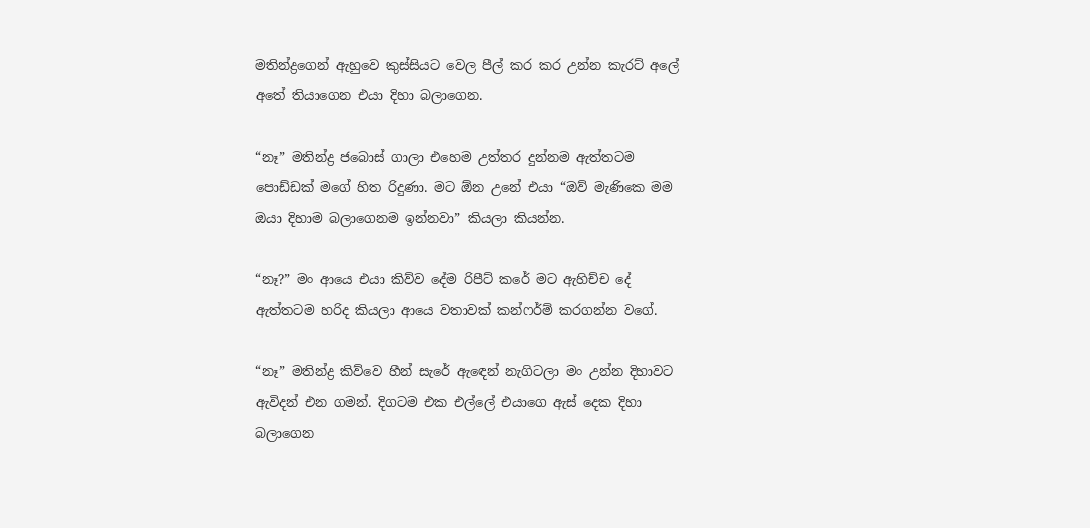මතින්ද්‍රගෙන් ඇහුවෙ කුස්සියට වෙල පීල් කර කර උන්න කැරට් අලේ අතේ තියාගෙන එයා දිහා බලාගෙන.

“නෑ” මතින්ද්‍ර ජබොස් ගාලා එහෙම උත්තර දුන්නම ඇත්තටම පොඩ්ඩක් මගේ හිත රිදුණා. මට ඕන උනේ එයා “ඔව් මැණිකෙ මම ඔයා දිහාම බලාගෙනම ඉන්නවා” කියලා කියන්න.

“නෑ?” මං ආයෙ එයා කිව්ව දේම රිපීට් කරේ මට ඇහිච්ච දේ ඇත්තටම හරිද කියලා ආයෙ වතාවක් කන්ෆර්ම් කරගන්න වගේ.

“නෑ” මතින්ද්‍ර කිව්වෙ හීන් සැරේ ඇඳෙන් නැගිටලා මං උන්න දිහාවට ඇවිදන් එන ගමන්. දිගටම එක එල්ලේ එයාගෙ ඇස් දෙක දිහා බලාගෙන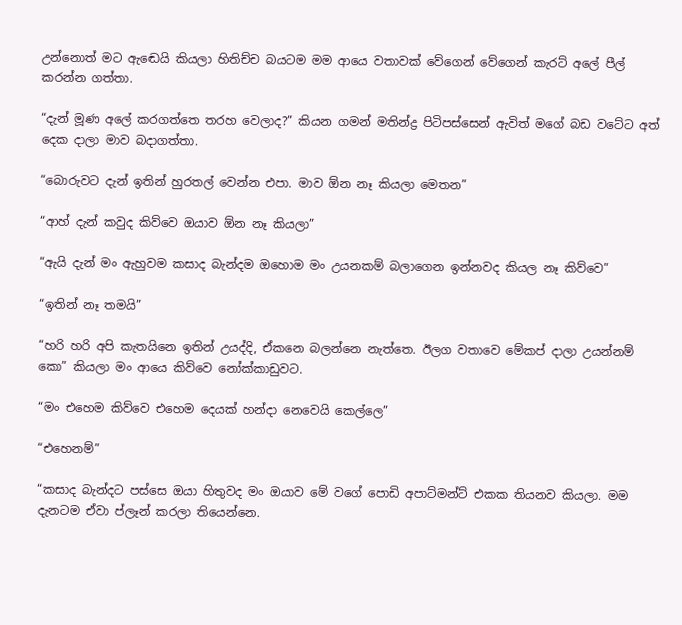උන්නොත් මට ඇඬෙයි කියලා හිතිච්ච බයටම මම ආයෙ වතාවක් වේගෙන් වේගෙන් කැරට් අලේ පීල් කරන්න ගත්තා.

“දැන් මූණ අලේ කරගත්තෙ තරහ වෙලාද?” කියන ගමන් මතින්ද්‍ර පිටිපස්සෙන් ඇවිත් මගේ බඩ වටේට අත් දෙක දාලා මාව බදාගත්තා.

“බොරුවට දැන් ඉතින් හුරතල් වෙන්න එපා. මාව ඕන නෑ කියලා මෙතන”

“ආහ් දැන් කවුද කිව්වෙ ඔයාව ඕන නෑ කියලා”

“ඇයි දැන් මං ඇහුවම කසාද බැන්දම ඔහොම මං උයනකම් බලාගෙන ඉන්නවද කියල නෑ කිව්වෙ”

“ඉතින් නෑ තමයි”

“හරි හරි අපි කැතයිනෙ ඉතින් උයද්දි, ඒකනෙ බලන්නෙ නැත්තෙ. ඊලග වතාවෙ මේකප් දාලා උයන්නම් කො” කියලා මං ආයෙ කිව්වෙ නෝක්කාඩුවට.

“මං එහෙම කිව්වෙ එහෙම දෙයක් හන්දා නෙවෙයි කෙල්ලෙ”

“එහෙනම්”

“කසාද බැන්දට පස්සෙ ඔයා හිතුවද මං ඔයාව මේ වගේ පොඩි අපාට්මන්ට් එකක තියනව කියලා. මම දැනටම ඒවා ප්ලෑන් කරලා තියෙන්නෙ.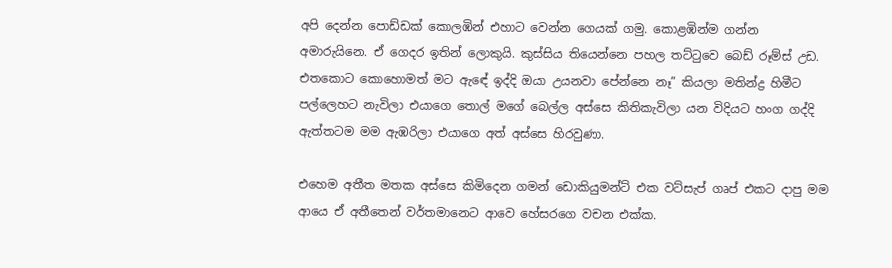අපි දෙන්න පොඩ්ඩක් කොලඹින් එහාට වෙන්න ගෙයක් ගමු. කොළඹින්ම ගන්න අමාරුයිනෙ. ඒ ගෙදර ඉතින් ලොකුයි. කුස්සිය තියෙන්නෙ පහල තට්ටුවෙ බෙඩ් රූම්ස් උඩ. එතකොට කොහොමත් මට ඇඳේ ඉද්දි ඔයා උයනවා පේන්නෙ නෑ” කියලා මතින්ද්‍ර හිමීට පල්ලෙහට නැවිලා එයාගෙ තොල් මගේ බෙල්ල අස්සෙ කිතිකැවිලා යන විදියට හංග ගද්දි ඇත්තටම මම ඇඹරිලා එයාගෙ අත් අස්සෙ හිරවුණා.

එහෙම අතීත මතක අස්සෙ කිමිදෙන ගමන් ඩොකියුමන්ට් එක වට්සැප් ගෘප් එකට දාපු මම ආයෙ ඒ අතීතෙන් වර්තමානෙට ආවෙ හේසරගෙ වචන එක්ක.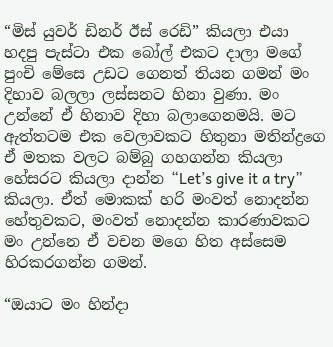“මිස් යුවර් ඩිනර් ඊස් රෙඩි” කියලා එයා හදපු පැස්ටා එක බෝල් එකට දාලා මගේ පුංචි මේසෙ උඩට ගෙනත් තියන ගමන් මං දිහාව බලලා ලස්සනට හිනා වුණා. මං උන්නේ ඒ හිනාව දිහා බලාගෙනමයි. මට ඇත්තටම එක වෙලාවකට හිතුනා මතින්ද්‍රගෙ ඒ මතක වලට බම්බු ගහගන්න කියලා හේසරට කියලා දාන්න “Let’s give it a try” කියලා. ඒත් මොකක් හරි මංවත් නොදන්න හේතුවකට, මංවත් නොදන්න කාරණාවකට මං උන්නෙ ඒ වචන මගෙ හිත අස්සෙම හිරකරගන්න ගමන්.

“ඔයාට මං හින්දා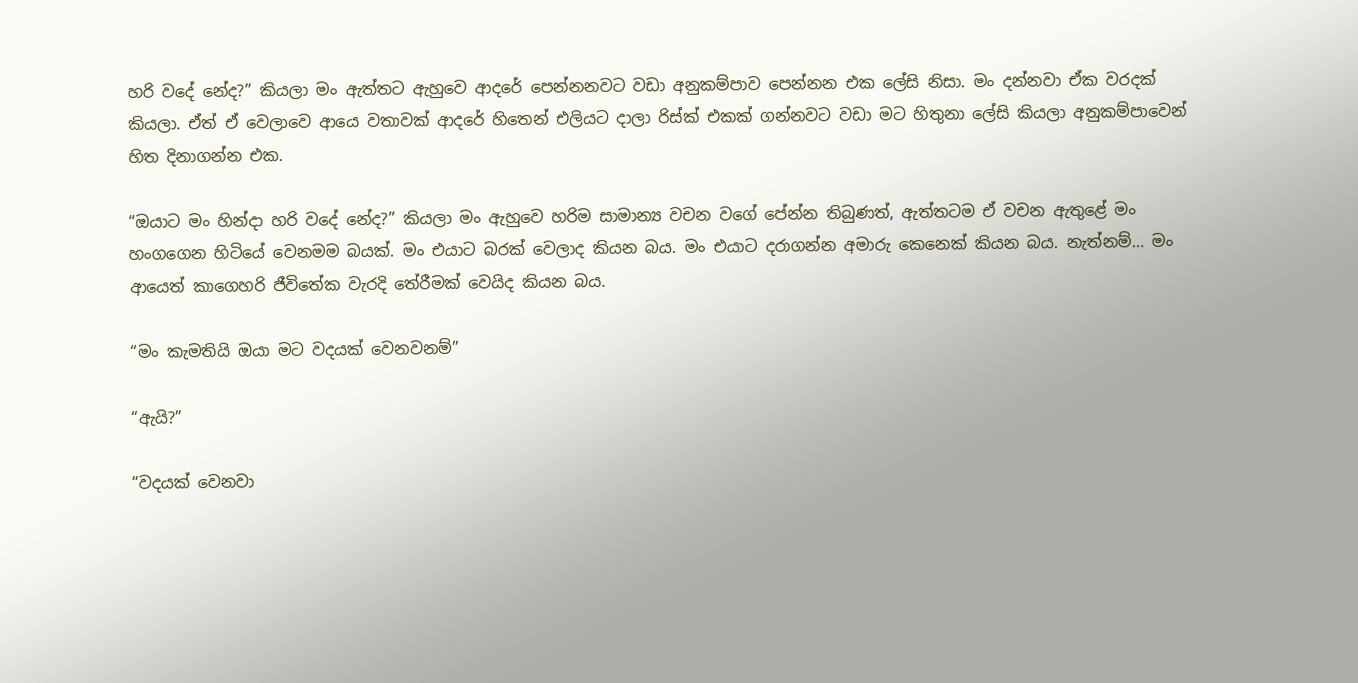හරි වදේ නේද?” කියලා මං ඇත්තට ඇහුවෙ ආදරේ පෙන්නනවට වඩා අනුකම්පාව පෙන්නන එක ලේසි නිසා. මං දන්නවා ඒක වරදක් කියලා. ඒත් ඒ වෙලාවෙ ආයෙ වතාවක් ආදරේ හිතෙන් එලියට දාලා රිස්ක් එකක් ගන්නවට වඩා මට හිතුනා ලේසි කියලා අනුකම්පාවෙන් හිත දිනාගන්න එක.

“ඔයාට මං හින්දා හරි වදේ නේද?” කියලා මං ඇහුවෙ හරිම සාමාන්‍ය වචන වගේ පේන්න තිබුණත්, ඇත්තටම ඒ වචන ඇතුළේ මං හංගගෙන හිටියේ වෙනමම බයක්. මං එයාට බරක් වෙලාද කියන බය. මං එයාට දරාගන්න අමාරු කෙනෙක් කියන බය. නැත්නම්… මං ආයෙත් කාගෙහරි ජීවිතේක වැරදි තේරීමක් වෙයිද කියන බය.

“මං කැමතියි ඔයා මට වදයක් වෙනවනම්”

“ඇයි?”

“වදයක් වෙනවා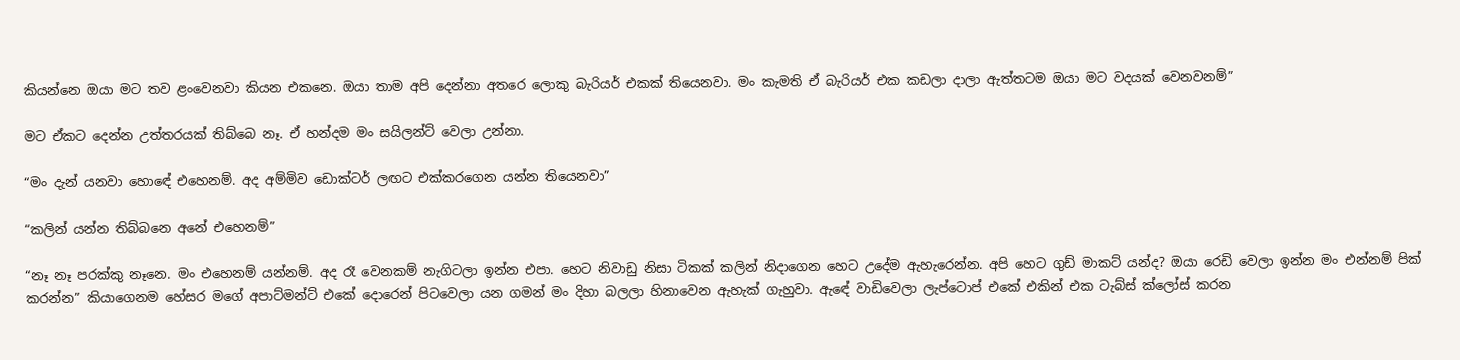කියන්නෙ ඔයා මට තව ළංවෙනවා කියන එකනෙ. ඔයා තාම අපි දෙන්නා අතරෙ ලොකු බැරියර් එකක් තියෙනවා. මං කැමති ඒ බැරියර් එක කඩලා දාලා ඇත්තටම ඔයා මට වදයක් වෙනවනම්”

මට ඒකට දෙන්න උත්තරයක් තිබ්බෙ නෑ. ඒ හන්දම මං සයිලන්ට් වෙලා උන්නා.

“මං දැන් යනවා හොඳේ එහෙනම්. අද අම්මිව ඩොක්ටර් ලඟට එක්කරගෙන යන්න තියෙනවා”

“කලින් යන්න තිබ්බනෙ අනේ එහෙනම්”

“නෑ නෑ පරක්කු නෑනෙ. මං එහෙනම් යන්නම්. අද රෑ වෙනකම් නැගිටලා ඉන්න එපා. හෙට නිවාඩු නිසා ටිකක් කලින් නිදාගෙන හෙට උදේම ඇහැරෙන්න. අපි හෙට ගුඩ් මාකට් යන්ද? ඔයා රෙඩි වෙලා ඉන්න මං එන්නම් පික් කරන්න” කියාගෙනම හේසර මගේ අපාට්මන්ට් එකේ දොරෙන් පිටවෙලා යන ගමන් මං දිහා බලලා හිනාවෙන ඇහැක් ගැහුවා. ඇඳේ වාඩිවෙලා ලැප්ටොප් එකේ එකින් එක ටැබ්ස් ක්ලෝස් කරන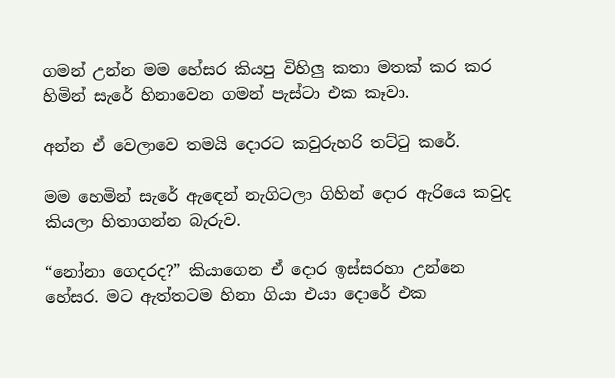ගමන් උන්න මම හේසර කියපු විහිලු කතා මතක් කර කර හිමින් සැරේ හිනාවෙන ගමන් පැස්ටා එක කෑවා.

අන්න ඒ වෙලාවෙ තමයි දොරට කවුරුහරි තට්ටු කරේ.

මම හෙමින් සැරේ ඇඳෙන් නැගිටලා ගිහින් දොර ඇරියෙ කවුද කියලා හිතාගන්න බැරුව.

“නෝනා ගෙදරද?” කියාගෙන ඒ දොර ඉස්සරහා උන්නෙ හේසර. මට ඇත්තටම හිනා ගියා එයා දොරේ එක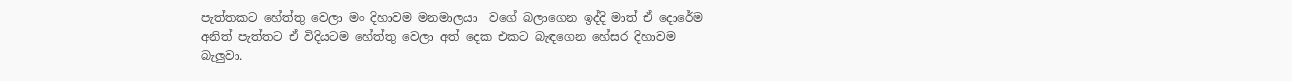පැත්තකට හේත්තු වෙලා මං දිහාවම මනමාලයා  වගේ බලාගෙන ඉද්දි මාත් ඒ දොරේම අනිත් පැත්තට ඒ විදියටම හේත්තු වෙලා අත් දෙක එකට බැඳගෙන හේසර දිහාවම බැලුවා.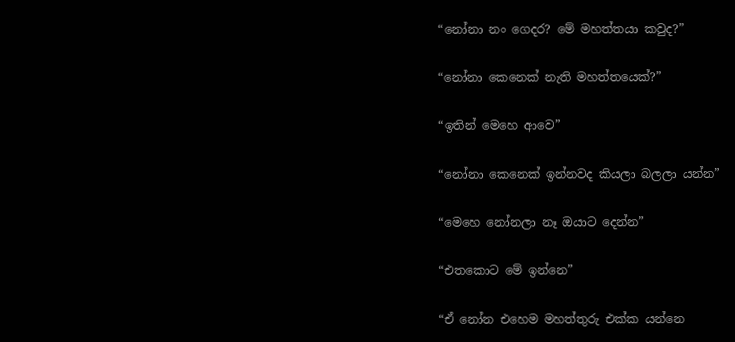“නෝනා නං ගෙදර? මේ මහත්තයා කවුද?”

“නෝනා කෙනෙක් නැති මහත්තයෙක්?”

“ඉතින් මෙහෙ ආවෙ”

“නෝනා කෙනෙක් ඉන්නවද කියලා බලලා යන්න”

“මෙහෙ නෝනලා නෑ ඔයාට දෙන්න”

“එතකොට මේ ඉන්නෙ”

“ඒ නෝන එහෙම මහත්තුරු එක්ක යන්නෙ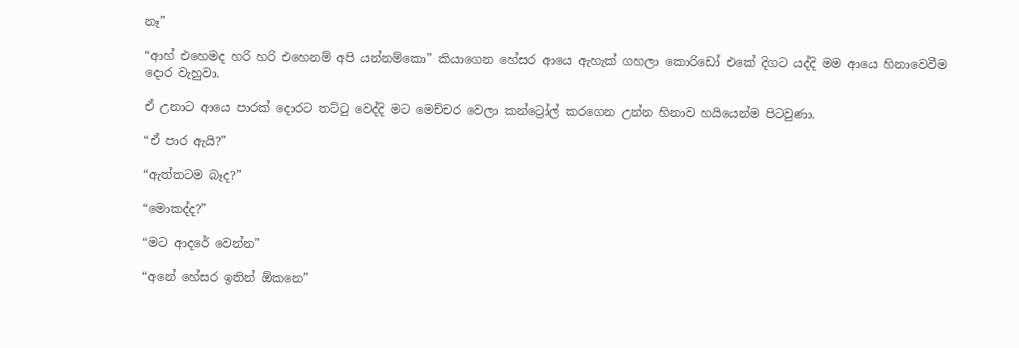නෑ”

“ආහ් එහෙමද හරි හරි එහෙනම් අපි යන්නම්කො” කියාගෙන හේසර ආයෙ ඇහැක් ගහලා කොරිඩෝ එකේ දිගට යද්දි මම ආයෙ හිනාවෙවීම දොර වැහුවා.

ඒ උනාට ආයෙ පාරක් දොරට තට්ටු වෙද්දි මට මෙච්චර වෙලා කන්ට්‍රෝල් කරගෙන උන්න හිනාව හයියෙන්ම පිටවුණා.

“ඒ පාර ඇයි?”

“ඇත්තටම බෑද?”

“මොකද්ද?”

“මට ආදරේ වෙන්න”

“අනේ හේසර ඉතින් ඕකනෙ”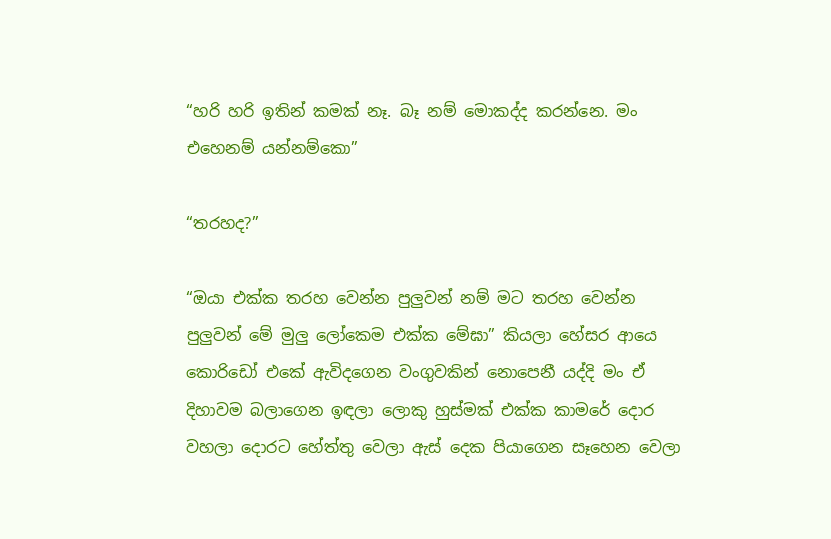“හරි හරි ඉතින් කමක් නෑ. බෑ නම් මොකද්ද කරන්නෙ. මං එහෙනම් යන්නම්කො”

“තරහද?”

“ඔයා එක්ක තරහ වෙන්න පුලුවන් නම් මට තරහ වෙන්න පුලුවන් මේ මුලු ලෝකෙම එක්ක මේඝා” කියලා හේසර ආයෙ කොරිඩෝ එකේ ඇවිදගෙන වංගුවකින් නොපෙනී යද්දි මං ඒ දිහාවම බලාගෙන ඉඳලා ලොකු හුස්මක් එක්ක කාමරේ දොර වහලා දොරට හේත්තු වෙලා ඇස් දෙක පියාගෙන සෑහෙන වෙලා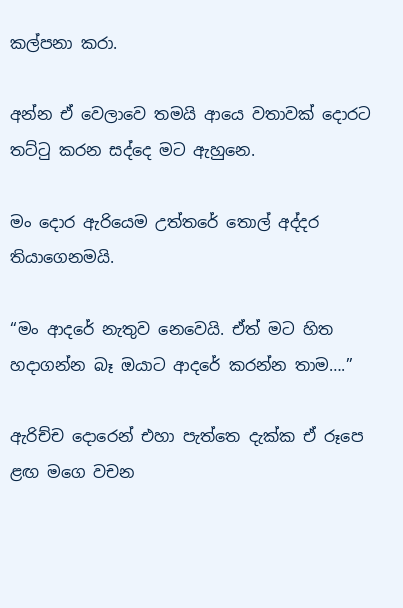කල්පනා කරා.

අන්න ඒ වෙලාවෙ තමයි ආයෙ වතාවක් දොරට තට්ටු කරන සද්දෙ මට ඇහුනෙ.

මං දොර ඇරියෙම උත්තරේ තොල් අද්දර තියාගෙනමයි.

“මං ආදරේ නැතුව නෙවෙයි. ඒත් මට හිත හදාගන්න බෑ ඔයාට ආදරේ කරන්න තාම….”

ඇරිච්ච දොරෙන් එහා පැත්තෙ දැක්ක ඒ රූපෙ ළඟ මගෙ වචන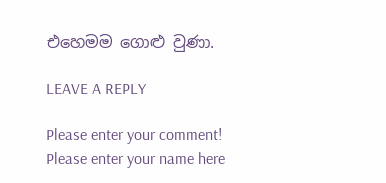එහෙමම ගොළු වුණා.

LEAVE A REPLY

Please enter your comment!
Please enter your name here